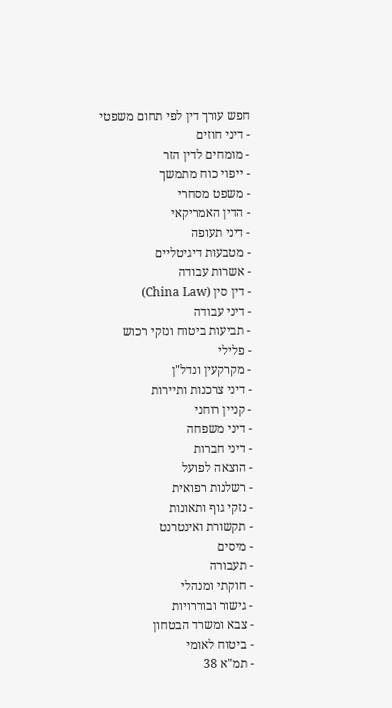חפש עורך דין לפי תחום משפטי
- דיני חוזים
- מומחים לדין הזר
- ייפוי כוח מתמשך
- משפט מסחרי
- הדין האמריקאי
- דיני תעופה
- מטבעות דיגיטליים
- אשרות עבודה
- דין סין (China Law)
- דיני עבודה
- תביעות ביטוח ונזקי רכוש
- פלילי
- מקרקעין ונדל"ן
- דיני צרכנות ותיירות
- קניין רוחני
- דיני משפחה
- דיני חברות
- הוצאה לפועל
- רשלנות רפואית
- נזקי גוף ותאונות
- תקשורת ואינטרנט
- מיסים
- תעבורה
- חוקתי ומנהלי
- גישור ובוררויות
- צבא ומשרד הבטחון
- ביטוח לאומי
- תמ"א 38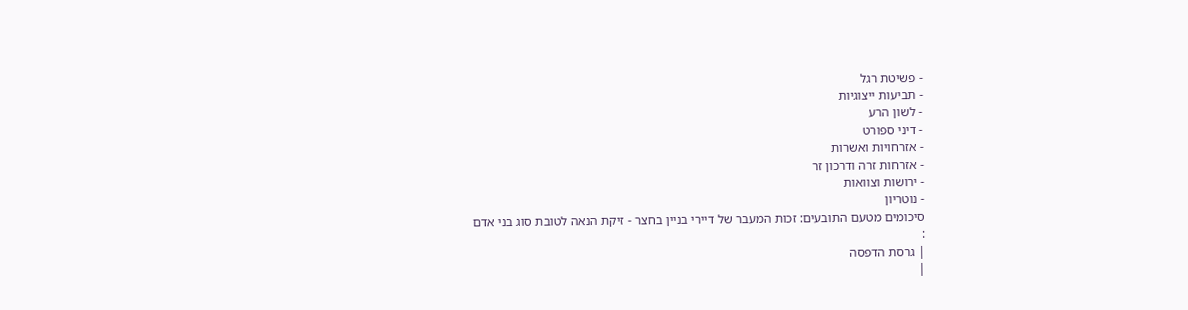- פשיטת רגל
- תביעות ייצוגיות
- לשון הרע
- דיני ספורט
- אזרחויות ואשרות
- אזרחות זרה ודרכון זר
- ירושות וצוואות
- נוטריון
סיכומים מטעם התובעים: זכות המעבר של דיירי בניין בחצר - זיקת הנאה לטובת סוג בני אדם
:
| גרסת הדפסה
|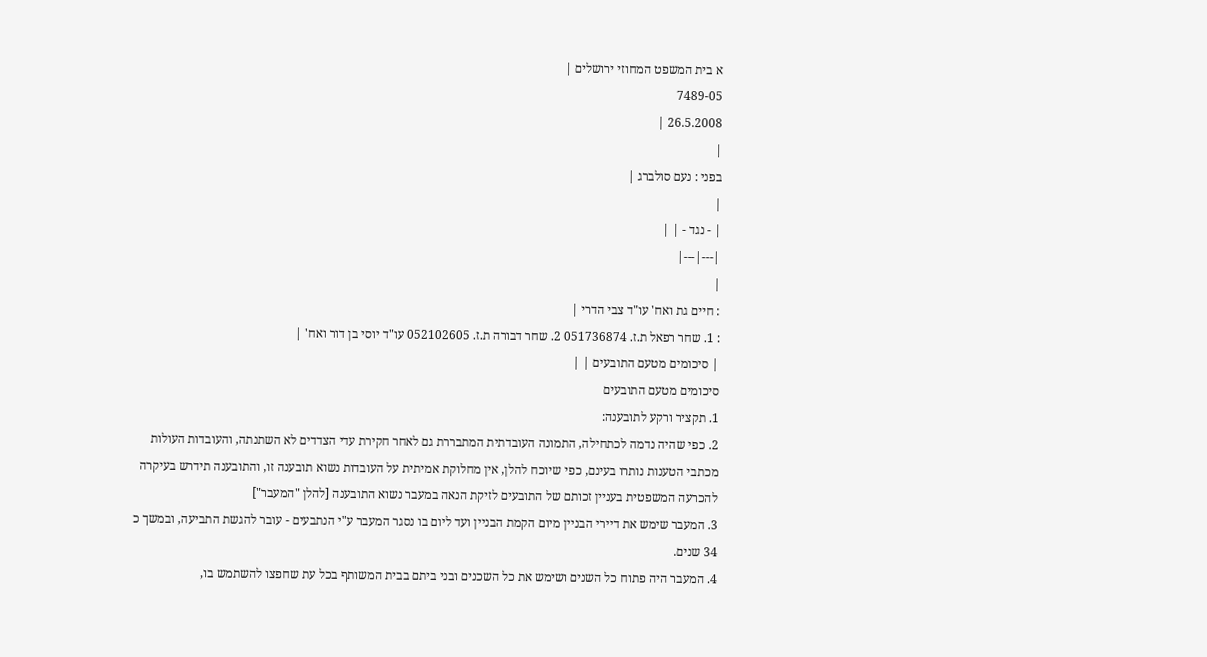א בית המשפט המחוזי ירושלים |
7489-05
26.5.2008 |
|
בפני : נעם סולברג |
|
| - נגד - | |
|---|---|
|
: חיים גת ואח' עו"ד צבי הדרי |
: 1. שחר רפאל ת.ז. 051736874 2. שחר דבורה ת.ז. 052102605 עו"ד יוסי בן דור ואח' |
| סיכומים מטעם התובעים | |
סיכומים מטעם התובעים
1. תקציר ורקע לתובענה:
2. כפי שהיה נדמה לכתחילה, התמונה העובדתית המתבררת גם לאחר חקירת עדי הצדדים לא השתנתה, והעובדות העולות מכתבי הטענות נותרו בעינם, כפי שיוכח להלן, אין מחלוקת אמיתית על העובדות נשוא תובענה זו, והתובענה תידרש בעיקרה להכרעה המשפטית בעניין זכותם של התובעים לזיקת הנאה במעבר נשוא התובענה [להלן "המעבר"]
3. המעבר שימש את דיירי הבניין מיום הקמת הבניין ועד ליום בו נסגר המעבר ע"י הנתבעים - עובר להגשת התביעה, ובמשך כ 34 שנים.
4. המעבר היה פתוח כל השנים ושימש את כל השכנים ובני ביתם בבית המשותף בכל עת שחפצו להשתמש בו,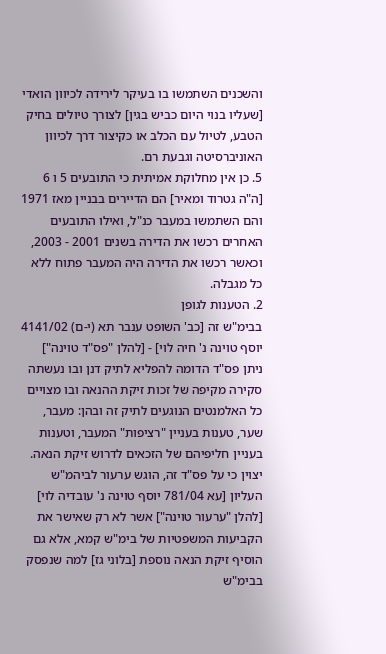והשכנים השתמשו בו בעיקר לירידה לכיוון הואדי [שעליו בנוי היום כביש בגין] לצורך טיולים בחיק הטבע, לטיול עם הכלב או כקיצור דרך לכיוון האוניברסיטה וגבעת רם.
5. כן אין מחלוקת אמיתית כי התובעים 5 ו 6 [ה"ה גטרוד ומאיר] הם הדיירים בבניין מאז 1971 והם השתמשו במעבר כנ"ל, ואילו התובעים האחרים רכשו את הדירה בשנים 2001 - 2003, וכאשר רכשו את הדירה היה המעבר פתוח ללא כל מגבלה.
2. הטענות לגופן
בבימ"ש זה [כב' השופט ענבר תא (י-ם) 4141/02 יוסף טוינה נ' חיה לוי] - [להלן "פס"ד טוינה"] ניתן פס"ד הדומה להפליא לתיק דנן ובו נעשתה סקירה מקיפה של זכות זיקת ההנאה ובו מצויים כל האלמנטים הנוגעים לתיק זה ובהן: מעבר, שער, טענות בעניין "רציפות" המעבר, וטענות בעניין חליפיהם של הזכאים לדרוש זיקת הנאה.
יצוין כי על פס"ד זה, הוגש ערעור לביהמ"ש העליון [עא 781/04 יוסף טוינה נ' עובדיה לוי] [להלן "ערעור טוינה"] אשר לא רק שאישר את הקביעות המשפטיות של בימ"ש קמא, אלא גם הוסיף זיקת הנאה נוספת [בלוני גז] למה שנפסק בבימ"ש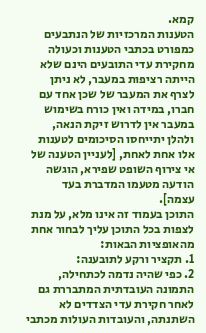קמא.
הטענות המרכזיות של הנתבעים כמפורט בכתבי הטענות וכעולה מחקירת עדי התובעים הינם שלא הייתה רציפות במעבר, לא ניתן לצרף את המעבר של שכן אחד עם חברו, במידה ואין כורח בשימוש במעבר אין לדרוש זיקת הנאה, ולהלן יתייחסו הסיכומים לטענות אלו אחת לאחת, [לעניין הטענה של אי צירוף השופט שפירא, הוגשה הודעה מטעמו המדברת בעד עצמה].
התוכן בעמוד זה אינו מלא, על מנת לצפות בכל התוכן עליך לבחור אחת מהאופציות הבאות:
1. תקציר ורקע לתובענה:
2. כפי שהיה נדמה לכתחילה, התמונה העובדתית המתבררת גם לאחר חקירת עדי הצדדים לא השתנתה, והעובדות העולות מכתבי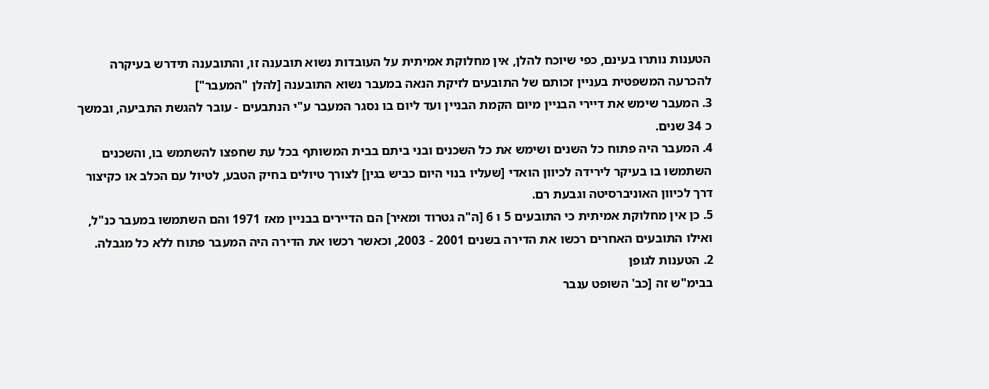הטענות נותרו בעינם, כפי שיוכח להלן, אין מחלוקת אמיתית על העובדות נשוא תובענה זו, והתובענה תידרש בעיקרה להכרעה המשפטית בעניין זכותם של התובעים לזיקת הנאה במעבר נשוא התובענה [להלן "המעבר"]
3. המעבר שימש את דיירי הבניין מיום הקמת הבניין ועד ליום בו נסגר המעבר ע"י הנתבעים - עובר להגשת התביעה, ובמשך כ 34 שנים.
4. המעבר היה פתוח כל השנים ושימש את כל השכנים ובני ביתם בבית המשותף בכל עת שחפצו להשתמש בו, והשכנים השתמשו בו בעיקר לירידה לכיוון הואדי [שעליו בנוי היום כביש בגין] לצורך טיולים בחיק הטבע, לטיול עם הכלב או כקיצור דרך לכיוון האוניברסיטה וגבעת רם.
5. כן אין מחלוקת אמיתית כי התובעים 5 ו 6 [ה"ה גטרוד ומאיר] הם הדיירים בבניין מאז 1971 והם השתמשו במעבר כנ"ל, ואילו התובעים האחרים רכשו את הדירה בשנים 2001 - 2003, וכאשר רכשו את הדירה היה המעבר פתוח ללא כל מגבלה.
2. הטענות לגופן
בבימ"ש זה [כב' השופט ענבר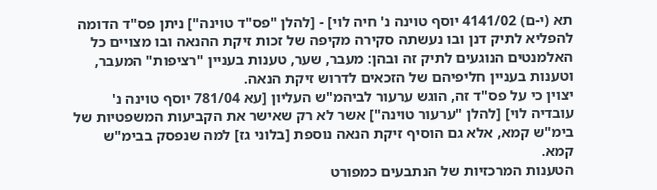תא (י-ם) 4141/02 יוסף טוינה נ' חיה לוי] - [להלן "פס"ד טוינה"] ניתן פס"ד הדומה להפליא לתיק דנן ובו נעשתה סקירה מקיפה של זכות זיקת ההנאה ובו מצויים כל האלמנטים הנוגעים לתיק זה ובהן: מעבר, שער, טענות בעניין "רציפות" המעבר, וטענות בעניין חליפיהם של הזכאים לדרוש זיקת הנאה.
יצוין כי על פס"ד זה, הוגש ערעור לביהמ"ש העליון [עא 781/04 יוסף טוינה נ' עובדיה לוי] [להלן "ערעור טוינה"] אשר לא רק שאישר את הקביעות המשפטיות של בימ"ש קמא, אלא גם הוסיף זיקת הנאה נוספת [בלוני גז] למה שנפסק בבימ"ש קמא.
הטענות המרכזיות של הנתבעים כמפורט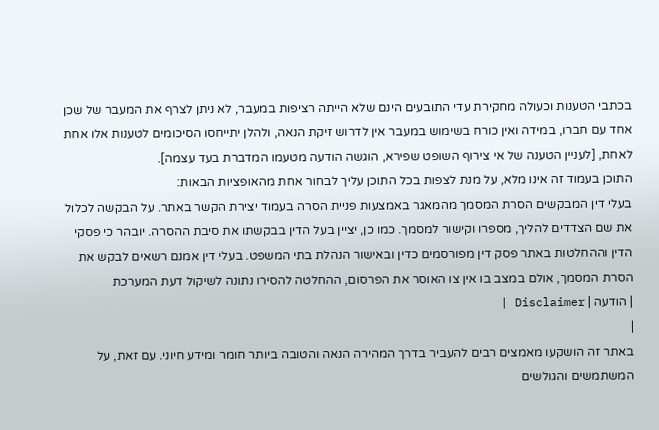בכתבי הטענות וכעולה מחקירת עדי התובעים הינם שלא הייתה רציפות במעבר, לא ניתן לצרף את המעבר של שכן אחד עם חברו, במידה ואין כורח בשימוש במעבר אין לדרוש זיקת הנאה, ולהלן יתייחסו הסיכומים לטענות אלו אחת לאחת, [לעניין הטענה של אי צירוף השופט שפירא, הוגשה הודעה מטעמו המדברת בעד עצמה].
התוכן בעמוד זה אינו מלא, על מנת לצפות בכל התוכן עליך לבחור אחת מהאופציות הבאות:
בעלי דין המבקשים הסרת המסמך מהמאגר באמצעות פניית הסרה בעמוד יצירת הקשר באתר. על הבקשה לכלול את שם הצדדים להליך, מספרו וקישור למסמך. כמו כן, יציין בעל הדין בבקשתו את סיבת ההסרה. יובהר כי פסקי הדין וההחלטות באתר פסק דין מפורסמים כדין ובאישור הנהלת בתי המשפט. בעלי דין אמנם רשאים לבקש את הסרת המסמך, אולם במצב בו אין צו האוסר את הפרסום, ההחלטה להסירו נתונה לשיקול דעת המערכת
| הודעה | Disclaimer |
|
באתר זה הושקעו מאמצים רבים להעביר בדרך המהירה הנאה והטובה ביותר חומר ומידע חיוני. עם זאת, על המשתמשים והגולשים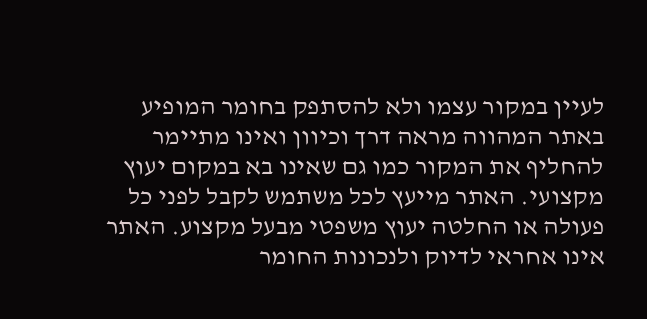לעיין במקור עצמו ולא להסתפק בחומר המופיע באתר המהווה מראה דרך וכיוון ואינו מתיימר להחליף את המקור כמו גם שאינו בא במקום יעוץ מקצועי. האתר מייעץ לכל משתמש לקבל לפני כל פעולה או החלטה יעוץ משפטי מבעל מקצוע. האתר אינו אחראי לדיוק ולנכונות החומר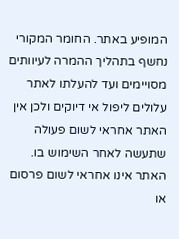המופיע באתר. החומר המקורי נחשף בתהליך ההמרה לעיוותים מסויימים ועד להעלתו לאתר עלולים ליפול אי דיוקים ולכן אין האתר אחראי לשום פעולה שתעשה לאחר השימוש בו. האתר אינו אחראי לשום פרסום או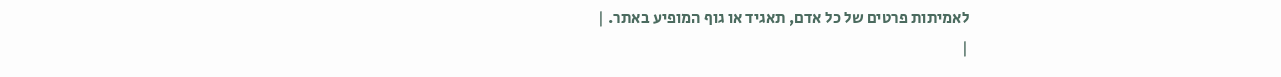לאמיתות פרטים של כל אדם, תאגיד או גוף המופיע באתר. |
|